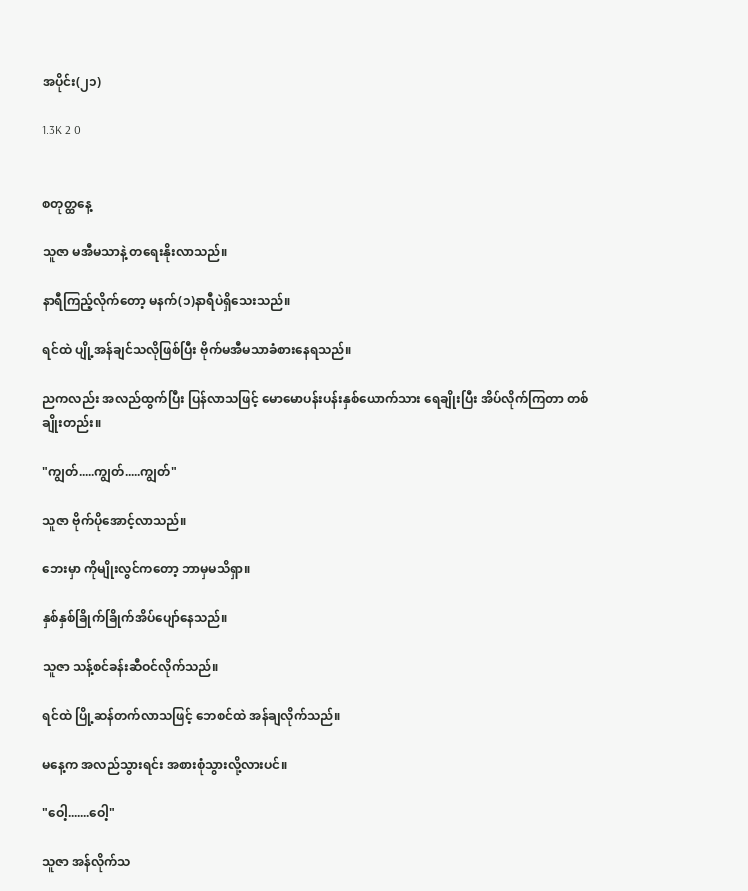အပိုင်း(၂၁)

1.3K 2 0


စတုတ္ထနေ့

သူဇာ မအီမသာနဲ့ တရေးနိုးလာသည်။

နာရီကြည့်လိုက်တော့ မနက်(၁)နာရီပဲရှိသေးသည်။

ရင်ထဲ ပျို့အန်ချင်သလိုဖြစ်ပြီး ဗိုက်မအီမသာခံစားနေရသည်။

ညကလည်း အလည်ထွက်ပြီး ပြန်လာသဖြင့် မောမောပန်းပန်းနှစ်ယောက်သား ရေချိုးပြီး အိပ်လိုက်ကြတာ တစ်ချိုးတည်း။

"ကျွတ်.....ကျွတ်.....ကျွတ်"

သူဇာ ဗိုက်ပိုအောင့်လာသည်။

ဘေးမှာ ကိုမျိုးလွင်ကတော့ ဘာမှမသိရှာ။

နှစ်နှစ်ခြိုက်ခြိုက်အိပ်ပျော်နေသည်။

သူဇာ သန့်စင်ခန်းဆီဝင်လိုက်သည်။

ရင်ထဲ ပြို့ဆန်တက်လာသဖြင့် ဘေစင်ထဲ အန်ချလိုက်သည်။

မနေ့က အလည်သွားရင်း အစားစုံသွားလို့လားပင်။

"ဝေါ့.......ဝေါ့"

သူဇာ အန်လိုက်သ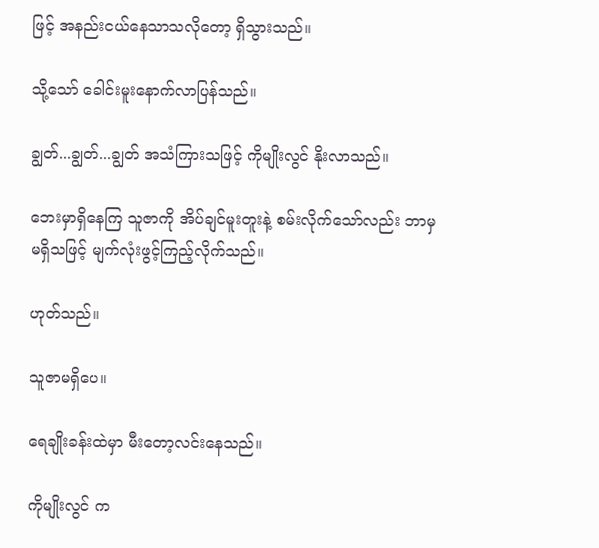ဖြင့် အနည်းငယ်နေသာသလိုတော့ ရှိသွားသည်။

သို့သော် ခေါင်းမူးနောက်လာပြန်သည်။

ချွတ်...ချွတ်...ချွတ် အသံကြားသဖြင့် ကိုမျိုးလွင် နိုးလာသည်။

ဘေးမှာရှိနေကြ သူဇာကို အိပ်ချင်မူးတူးနဲ့ စမ်းလိုက်သော်လည်း ဘာမှ မရှိသဖြင့် မျက်လုံးဖွင့်ကြည့်လိုက်သည်။

ဟုတ်သည်။

သူဇာမရှိပေ။

ရေချိုးခန်းထဲမှာ မီးတော့လင်းနေသည်။

ကိုမျိုးလွင် က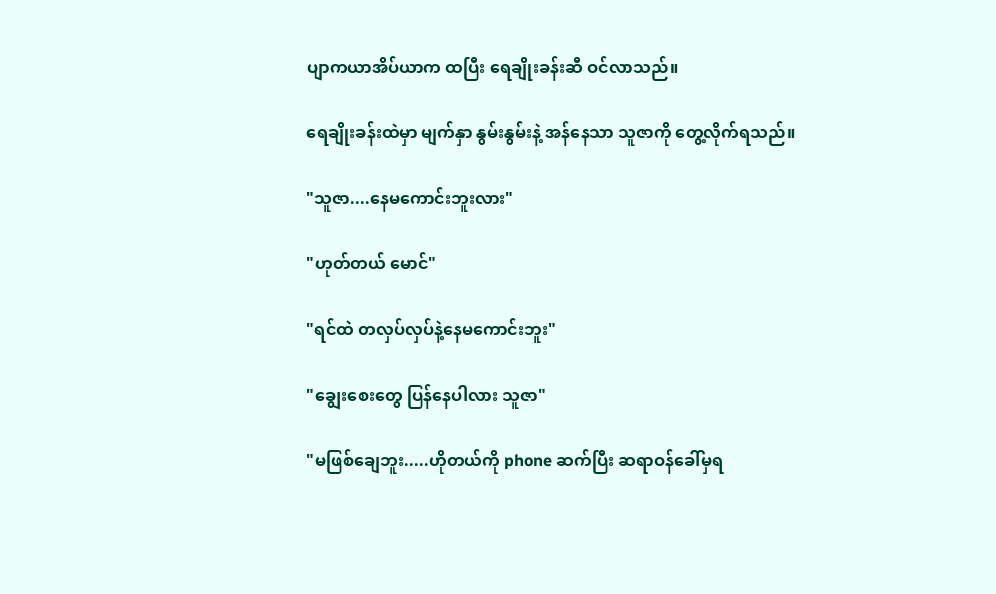ပျာကယာအိပ်ယာက ထပြီး ရေချိုးခန်းဆီ ဝင်လာသည်။

ရေချိုးခန်းထဲမှာ မျက်နှာ နွမ်းနွမ်းနဲ့ အန်နေသာ သူဇာကို တွေ့လိုက်ရသည်။

"သူဇာ....နေမကောင်းဘူးလား"

"ဟုတ်တယ် မောင်"

"ရင်ထဲ တလှပ်လှပ်နဲ့နေမကောင်းဘူး"

"ချွေးစေးတွေ ပြန်နေပါလား သူဇာ"

"မဖြစ်ချေဘူး.....ဟိုတယ်ကို phone ဆက်ပြီး ဆရာဝန်ခေါ်မှရ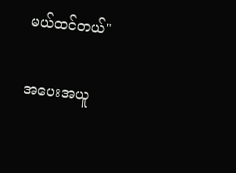မယ်ထင်တယ်"

အပေးအယူ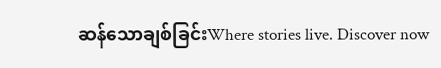ဆန်သောချစ်ခြင်းWhere stories live. Discover now